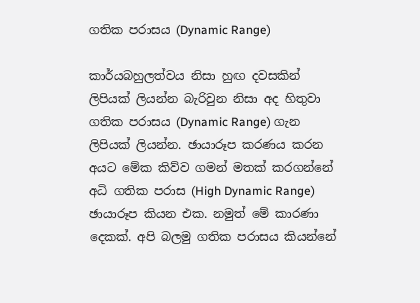ගතික පරාසය (Dynamic Range)

කාර්යබහුලත්වය නිසා හුඟ දවසකින් ලිපියක් ලියන්න බැරිවුන නිසා අද හිතුවා ගතික පරාසය (Dynamic Range) ගැන ලිපියක් ලියන්න. ඡායාරූප කරණය කරන අයට මේක කිව්ව ගමන් මතක් කරගන්නේ අධි ගතික පරාස (High Dynamic Range) ඡායාරූප කියන එක. නමුත් මේ කාරණා දෙකක්. අපි බලමු ගතික පරාසය කියන්නේ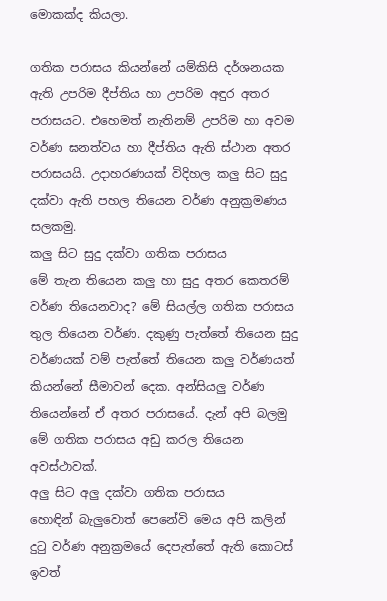මොකක්ද කියලා.

ගතික පරාසය කියන්නේ යම්කිසි දර්ශනයක ඇති උපරිම දීප්තිය හා උපරිම අඳුර අතර පරාසයට. එහෙමත් නැතිනම් උපරිම හා අවම වර්ණ ඝනත්වය හා දීප්තිය ඇති ස්ථාන අතර පරාසයයි. උදාහරණයක් විදිහල කලු සිට සුදු දක්වා ඇති පහල තියෙන වර්ණ අනුක්‍රමණය සලකමු.
කලු සිට සුදු දක්වා ගතික පරාසය
මේ තැන තියෙන කලු හා සුදු අතර කෙතරම් වර්ණ තියෙනවාද? මේ සියල්ල ගතික පරාසය තුල තියෙන වර්ණ. දකුණු පැත්තේ තියෙන සුදු වර්ණයක් වම් පැත්තේ තියෙන කලු වර්ණයත් කියන්නේ සීමාවන් දෙක. අන්සියලු වර්ණ තියෙන්නේ ඒ අතර පරාසයේ. දැන් අපි බලමු මේ ගතික පරාසය අඩු කරල තියෙන අවස්ථාවක්.
අලු සිට අලු දක්වා ගතික පරාසය
හොඳින් බැලුවොත් පෙනේවි මෙය අපි කලින් දුටු වර්ණ අනුක්‍රමයේ දෙපැත්තේ ඇති කොටස් ඉවත්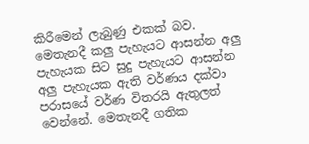කිරීමෙන් ලැබුණු එකක් බව. මෙතැනදී කලු පැහැයට ආසන්න අලු පැහැයක සිට සුදු පැහැයට ආසන්න අලු පැහැයක ඇති වර්ණය දක්වා පරාසයේ වර්ණ විතරයි ඇතුලත් වෙන්නේ. මෙතැනදී ගතික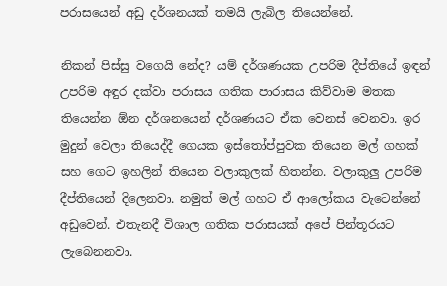පරාසයෙන් අඩු දර්ශනයක් තමයි ලැබිල තියෙන්නේ.

නිකන් පිස්සු වගෙයි නේද? යම් දර්ශණයක උපරිම දීප්ති‍යේ ඉඳන් උපරිම අඳුර දක්වා පරාසය ගතික පාරාසය කිව්වාම මතක තියෙන්න ඕන දර්ශනයෙන් දර්ශණයට ඒක වෙනස් වෙනවා. ඉර මුදුන් වෙලා තියෙද්දී ගෙයක ඉස්තෝප්පුවක තියෙන මල් ගහක් සහ ගෙට ඉහලින් තියෙන වලාකුලක් හිතන්න. වලාකුලු උපරිම දීප්තියෙන් දිලෙනවා. නමුත් මල් ගහට ඒ ආලෝකය වැටෙන්නේ අඩුවෙන්. එතැනදී විශාල ගතික පරාසයක් අපේ පින්තූරයට ලැබෙනනවා.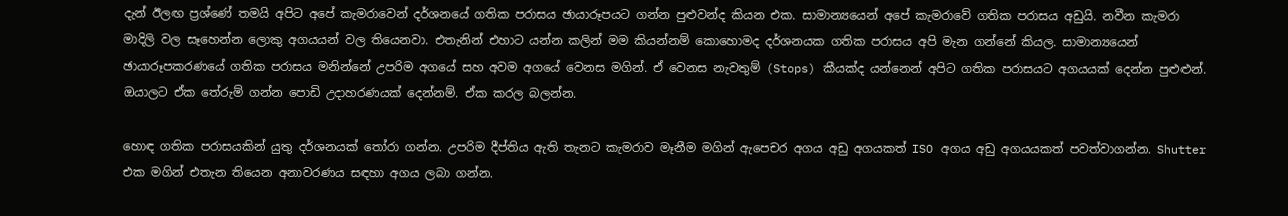දැන් ඊලඟ ප්‍රශ්ණේ තමයි අපිට අපේ කැමරාවෙන් දර්ශනයේ ගතික පරාසය ඡායාරූපයට ගන්න පුළුවන්ද කියන එක. සාමාන්‍යයෙන් අපේ කැමරාවේ ගතික පරාසය අඩුයි. නවීන කැමරා මාදිලි වල සෑහෙන්න ලොකු අගයයන් වල තියෙනවා. එතැනින් එහාට යන්න කලින් මම කියන්නම් කොහොමද දර්ශනයක ගතික පරාසය අපි මැන ගන්නේ කියල. සාමාන්‍යයෙන් ඡායාරූපකරණයේ ගතික පරාසය මනින්නේ උපරිම අග‍යේ සහ අවම අගයේ වෙනස මගින්. ඒ වෙනස නැවතුම් (Stops) කීයක්ද යන්නෙන් අපිට ගතික පරාසයට අගයයක් දෙන්න පුළුළුන්. ඔයාලට ඒක තේරුම් ගන්න පොඩි උදාහරණයක් දෙන්නම්. ඒක කරල බලන්න.

හොඳ ගතික පරාසයකින් යුතු දර්ශනයක් තෝරා ගන්න. උපරිම දීප්තිය ඇති තැනට කැමරාව මෑනීම මගින් ඇපෙචර අගය අඩු අගයකත් ISO අගය අඩු අගයයකත් පවත්වාගන්න. Shutter එක මගින් එතැන තියෙන අනාවරණය සඳහා අගය ලබා ගන්න.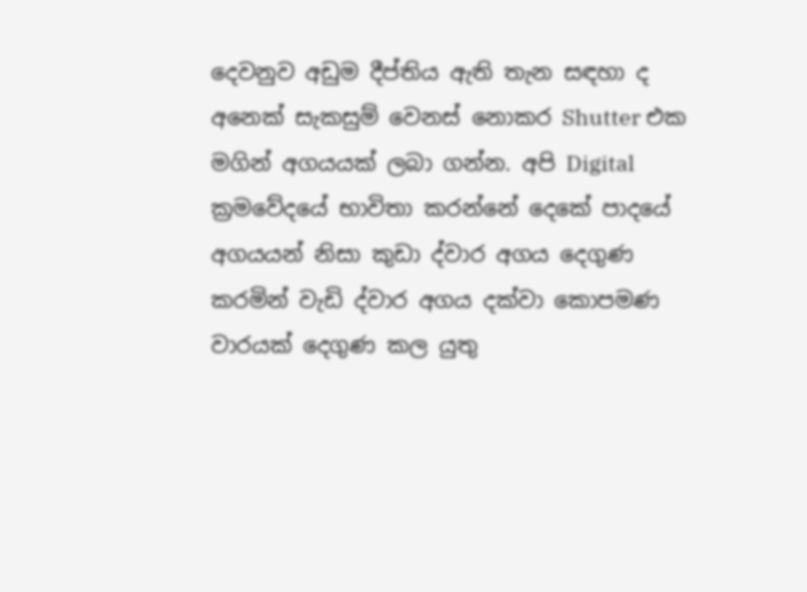දෙවනුව අඩුම දීප්තිය ඇති තැන සඳහා ද අනෙක් සැකසුම් වෙනස් නොකර Shutter එක මගින් අගයයක් ලබා ගන්න. අපි Digital ක්‍රමවේදයේ භාවිතා කරන්නේ දෙකේ පාදයේ අගයයන් නිසා කුඩා ද්වාර අගය දෙගුණ කරමින් වැඩි ද්වාර අගය දක්වා කොපමණ වාරයක් දෙගුණ කල යුතු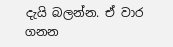දැයි බලන්න. ඒ වාර ගනන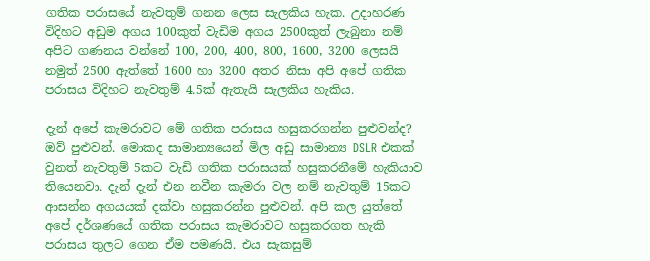ගතික පරාසයේ නැවතුම් ගනන ලෙස සැලකිය හැක. උදාහරණ විදිහට අඩුම අගය 100කුත් වැඩිම අගය 2500කුත් ලැබුනා නම් අපිට ගණනය වන්නේ 100, 200, 400, 800, 1600, 3200 ලෙසයි නමුත් 2500 ඇත්තේ 1600 හා 3200 අතර නිසා අපි අපේ ගතික පරාසය විදිහට නැවතුම් 4.5ක් ඇතැයි සැලකිය හැකිය.

දැන් අපේ කැමරාවට මේ ගතික පරාසය හසුකරගන්න පුළුවන්ද? ඔව් පුළුවන්. මොකද සාමාන්‍යයෙන් මිල අඩු සාමාන්‍ය DSLR එකක් වුනත් නැවතුම් 5කට වැඩි ගතික පරාසයක් හසුකරනීමේ හැකියාව තියෙනවා. දැන් දැන් එන නවීන කැමරා වල නම් නැවතුම් 15කට ආසන්න අගයයක් දක්වා හසුකරන්න පුළුවන්. අපි කල යුත්තේ අපේ දර්ශණයේ ගතික පරාසය කැමරාවට හසුකරගත හැකි පරාසය තුලට ගෙන ඒම පමණයි. එය සැකසුම්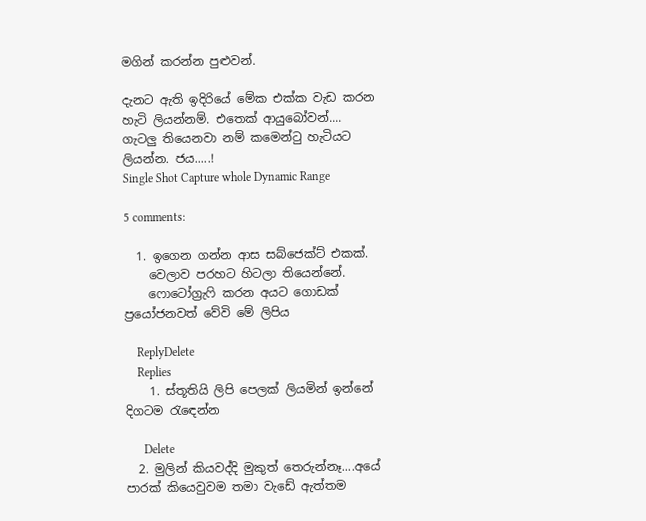මගින් කරන්න පුළුවන්.

දැනට ඇති ඉදිරියේ මේක එක්ක වැඩ කරන හැටි ලියන්නම්. එතෙක් ආයුබෝවන්....
ගැටලු තියෙනවා නම් කමෙන්ටු හැටියට ලියන්න. ජය.....!
Single Shot Capture whole Dynamic Range

5 comments:

  1. ඉගෙන ගන්න ආස සබ්ජෙක්ට් එකක්.
    වෙලාව පරහට හිටලා තියෙන්නේ.
    ෆොටෝග්‍රැෆි කරන අයට ගොඩක් ප්‍රයෝජනවත් වේවි මේ ලිපිය

    ReplyDelete
    Replies
    1. ස්තූතියි ලිපි පෙලක් ලියමින් ඉන්නේ දිගටම රැඳෙන්න

      Delete
  2. මුලින් කියවද්දි මුකුත් තෙරුන්නෑ....අයේ පාරක් කියෙවුවම තමා වැඩේ ඇත්තම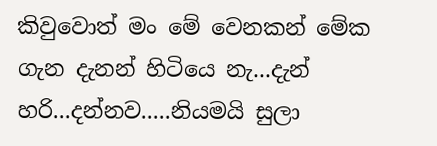කිවුවොත් මං මේ වෙනකන් මේක ගැන දැනන් හිටියෙ නැ...දැන් හරි...දන්නව.....නියමයි සුලා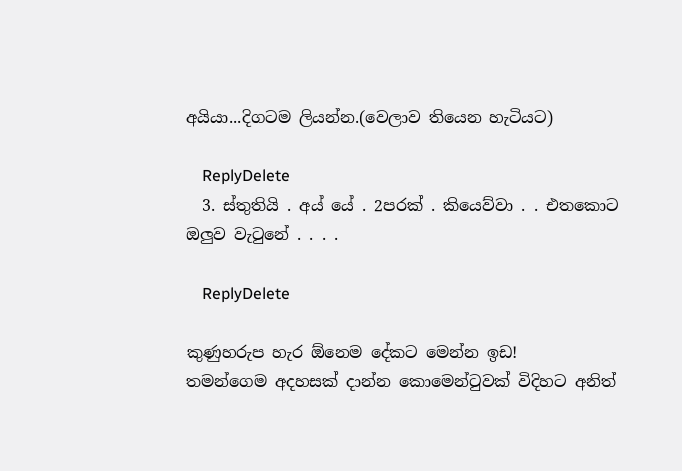අයියා...දිගටම ලියන්න.(වෙලාව තියෙන හැටියට)

    ReplyDelete
  3. ස්තුතියි . අය්‍ යේ . 2පරක් . කියෙව්වා . . එතකොට ඔලුව වැටුනේ . . . .

    ReplyDelete

කුණුහරුප හැර ඕනෙම දේකට මෙන්න ඉඩ!
තමන්ගෙම අදහසක් දාන්න කොමෙන්ටුවක් විදිහට අනිත්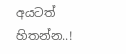අයටත් හිතන්න..!